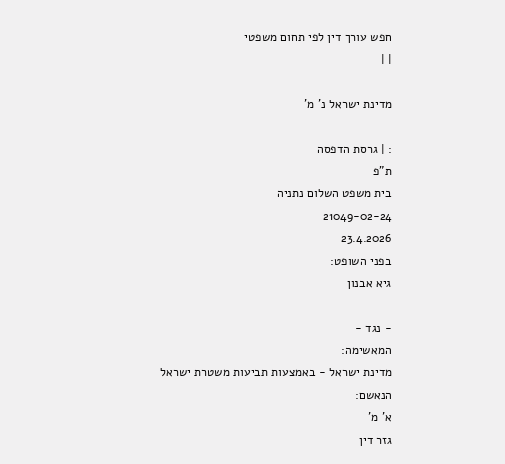חפש עורך דין לפי תחום משפטי
| |

מדינת ישראל נ' מ'

: | גרסת הדפסה
ת"פ
בית משפט השלום נתניה
21049-02-24
23.4.2026
בפני השופט:
גיא אבנון

- נגד -
המאשימה:
מדינת ישראל - באמצעות תביעות משטרת ישראל
הנאשם:
א' מ'
גזר דין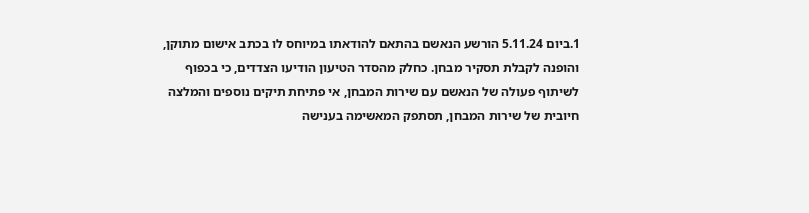1.ביום 5.11.24 הורשע הנאשם בהתאם להודאתו במיוחס לו בכתב אישום מתוקן, והופנה לקבלת תסקיר מבחן. כחלק מהסדר הטיעון הודיעו הצדדים, כי בכפוף לשיתוף פעולה של הנאשם עם שירות המבחן, אי פתיחת תיקים נוספים והמלצה חיובית של שירות המבחן, תסתפק המאשימה בענישה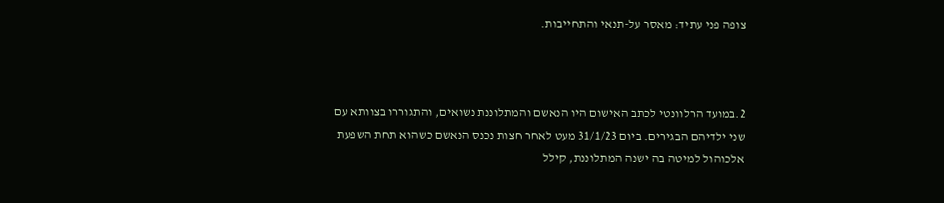צופה פני עתיד: מאסר על-תנאי והתחייבות.



2.במועד הרלוונטי לכתב האישום היו הנאשם והמתלוננת נשואים, והתגוררו בצוותא עם שני ילדיהם הבגירים. ביום 31/1/23 מעט לאחר חצות נכנס הנאשם כשהוא תחת השפעת אלכוהול למיטה בה ישנה המתלוננת, קילל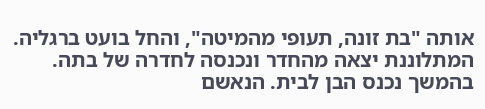אותה "בת זונה, תעופי מהמיטה", והחל בועט ברגליה. המתלוננת יצאה מהחדר ונכנסה לחדרה של בתה. בהמשך נכנס הבן לבית. הנאשם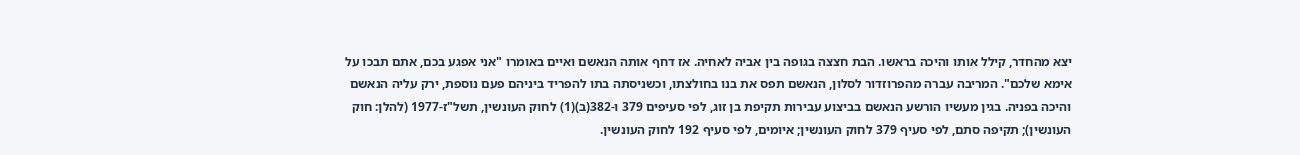יצא מהחדר, קילל אותו והיכה בראשו. הבת חצצה בגופה בין אביה לאחיה. אז דחף אותה הנאשם ואיים באומרו "אני אפגע בכם, אתם תבכו על אימא שלכם". המריבה עברה מהפרוזדור לסלון, הנאשם תפס את בנו בחולצתו, וכשניסתה בתו להפריד ביניהם פעם נוספת, ירק עליה הנאשם והיכה בפניה. בגין מעשיו הורשע הנאשם בביצוע עבירות תקיפת בן זוג, לפי סעיפים 379 ו-382(ב)(1) לחוק העונשין, תשל"ז-1977 (להלן: חוק העונשין); תקיפה סתם, לפי סעיף 379 לחוק העונשין; איומים, לפי סעיף 192 לחוק העונשין.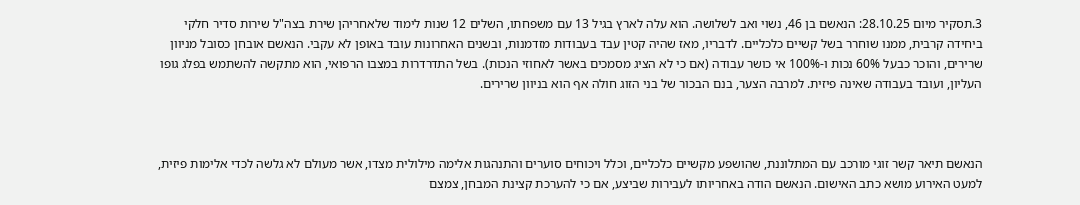3.תסקיר מיום 28.10.25: הנאשם בן 46, נשוי ואב לשלושה. הוא עלה לארץ בגיל 13 עם משפחתו, השלים 12 שנות לימוד שלאחריהן שירת בצה"ל שירות סדיר חלקי ביחידה קרבית, ממנו שוחרר בשל קשיים כלכליים. לדבריו, מאז שהיה קטין עבד בעבודות מזדמנות, ובשנים האחרונות עובד באופן לא עקבי. הנאשם אובחן כסובל מניוון שרירים, והוכר כבעל 60% נכות ו-100% אי כושר עבודה (אם כי לא הציג מסמכים באשר לאחוזי הנכות). בשל התדרדרות במצבו הרפואי, הוא מתקשה להשתמש בפלג גופו העליון, ועובד בעבודה שאינה פיזית. למרבה הצער, בנם הבכור של בני הזוג חולה אף הוא בניוון שרירים.



הנאשם תיאר קשר זוגי מורכב עם המתלוננת, שהושפע מקשיים כלכליים, וכלל ויכוחים סוערים והתנהגות אלימה מילולית מצדו, אשר מעולם לא גלשה לכדי אלימות פיזית, למעט האירוע מושא כתב האישום. הנאשם הודה באחריותו לעבירות שביצע, אם כי להערכת קצינת המבחן, צמצם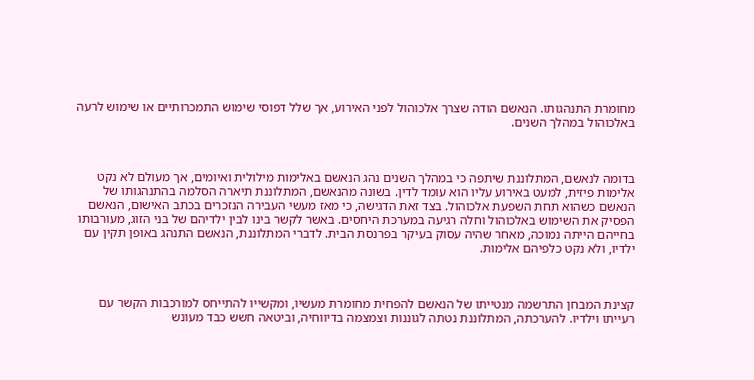מחומרת התנהגותו. הנאשם הודה שצרך אלכוהול לפני האירוע, אך שלל דפוסי שימוש התמכרותיים או שימוש לרעה באלכוהול במהלך השנים.



בדומה לנאשם, המתלוננת שיתפה כי במהלך השנים נהג הנאשם באלימות מילולית ואיומים, אך מעולם לא נקט אלימות פיזית, למעט באירוע עליו הוא עומד לדין. בשונה מהנאשם, המתלוננת תיארה הסלמה בהתנהגותו של הנאשם כשהוא תחת השפעת אלכוהול. בצד זאת הדגישה, כי מאז מעשי העבירה הנזכרים בכתב האישום, הנאשם הפסיק את השימוש באלכוהול וחלה רגיעה במערכת היחסים. באשר לקשר בינו לבין ילדיהם של בני הזוג, מעורבותו בחייהם הייתה נמוכה, מאחר שהיה עסוק בעיקר בפרנסת הבית. לדברי המתלוננת, הנאשם התנהג באופן תקין עם ילדיו, ולא נקט כלפיהם אלימות.



קצינת המבחן התרשמה מנטייתו של הנאשם להפחית מחומרת מעשיו, ומקשייו להתייחס למורכבות הקשר עם רעייתו וילדיו. להערכתה, המתלוננת נטתה לגוננות וצמצמה בדיווחיה, וביטאה חשש כבד מעונש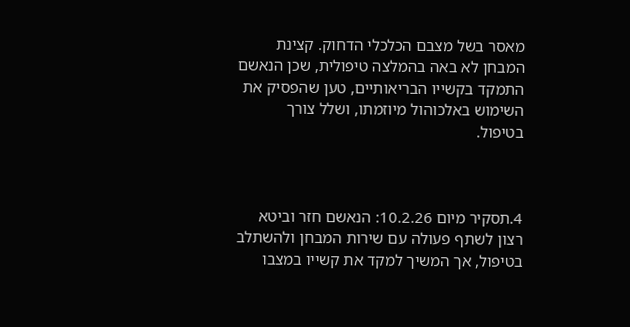מאסר בשל מצבם הכלכלי הדחוק. קצינת המבחן לא באה בהמלצה טיפולית, שכן הנאשם התמקד בקשייו הבריאותיים, טען שהפסיק את השימוש באלכוהול מיוזמתו, ושלל צורך בטיפול.



4.תסקיר מיום 10.2.26: הנאשם חזר וביטא רצון לשתף פעולה עם שירות המבחן ולהשתלב בטיפול, אך המשיך למקד את קשייו במצבו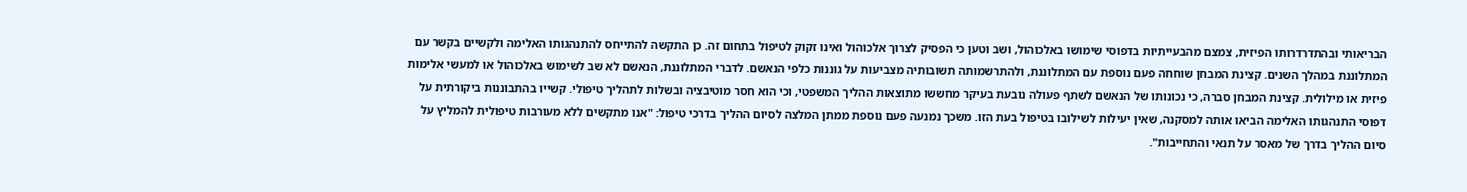הבריאותי ובהתדרדרותו הפיזית, צמצם מהבעייתיות בדפוסי שימושו באלכוהול, ושב וטען כי הפסיק לצרוך אלכוהול ואינו זקוק לטיפול בתחום זה. כן התקשה להתייחס להתנהגותו האלימה ולקשיים בקשר עם המתלוננת במהלך השנים. קצינת המבחן שוחחה פעם נוספת עם המתלוננת, ולהתרשמותה תשובותיה מצביעות על גוננות כלפי הנאשם. לדברי המתלוננת, הנאשם לא שב לשימוש באלכוהול או למעשי אלימות פיזית או מילולית. קצינת המבחן סברה, כי נכונותו של הנאשם לשתף פעולה נובעת בעיקר מחששו מתוצאות ההליך המשפטי, וכי הוא חסר מוטיבציה ובשלות לתהליך טיפולי. קשייו בהתבוננות ביקורתית על דפוסי התנהגותו האלימה הביאו אותה למסקנה, שאין יעילות לשילובו בטיפול בעת הזו. משכך נמנעה פעם נוספת ממתן המלצה לסיום ההליך בדרכי טיפול: "אנו מתקשים ללא מעורבות טיפולית להמליץ על סיום ההליך בדרך של מאסר על תנאי והתחייבות".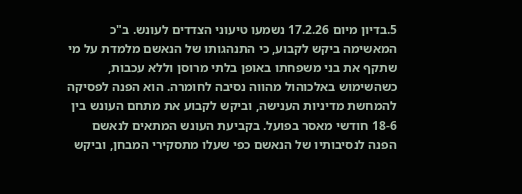5.בדיון מיום 17.2.26 נשמעו טיעוני הצדדים לעונש. ב"כ המאשימה ביקש לקבוע, כי התנהגותו של הנאשם מלמדת על מי שתקף את בני משפחתו באופן בלתי מרוסן וללא עכבות, כשהשימוש באלכוהול מהווה נסיבה לחומרה. הוא הפנה לפסיקה להמחשת מדיניות הענישה, וביקש לקבוע את מתחם העונש בין 18-6 חודשי מאסר בפועל. בקביעת העונש המתאים לנאשם הפנה לנסיבותיו של הנאשם כפי שעלו מתסקירי המבחן, וביקש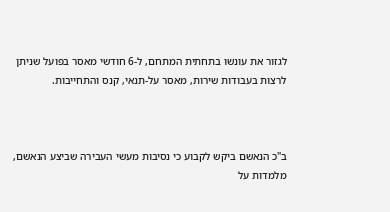לגזור את עונשו בתחתית המתחם, ל-6 חודשי מאסר בפועל שניתן לרצות בעבודות שירות, מאסר על-תנאי, קנס והתחייבות.



ב"כ הנאשם ביקש לקבוע כי נסיבות מעשי העבירה שביצע הנאשם, מלמדות על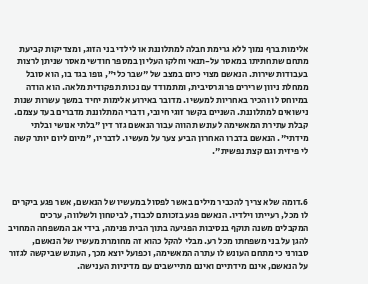אלימות ברף נמוך ללא גרימת חבלה למתלוננת או לילדי בני הזוג, ומצדיקות קביעת מתחם שתחתיתו במאסר על-תנאי וחלקו העליון במספר חודשי מאסר שניתן לרצות בעבודות שירות. הנאשם מצוי כיום במצב של "שבר כלי", גופו בגד בו, הוא סובל ממחלת ניוון שרירים פרוגרסיבית, ומתמודד עם נכות תפקודית מלאה. הוא הודה במיוחס לו והכיר באחריות למעשיו. מדובר באירוע אלימות יחיד במשך עשרות שנות נישואים למתלוננת. השניים בקשר זוגי חיובי, ודברי המתלוננת מדברים בעד עצמם. קבלת עתירת המאשימה לעונש תהווה עבור הנאשם גזר דין "בלתי אנושי ובלתי מידתי". הנאשם בדברו האחרון הביע צער על מעשיו. לדבריו, "מיום ליום יותר קשה לי פיזית וגם קצת נפשית".



6.דומה שלא צריך להכביר מילים באשר לפסול במעשיו של הנאשם, אשר פגע ביקרים לו מכל, רעייתו וילדיו. הנאשם פגע בזכותם לכבוד, לביטחון ולשלווה, ערכים המקבלים משנה תוקף בנסיבות הפגיעה בתוך הבית פנימה, בידי אב המשפחה המחויב להגן על בני משפחתו מכל רע. מבלי להקל כהוא זה מחומרת מעשיו של הנאשם, סבורני כי מתחם העונש לו עתרה המאשימה, וכפועל יוצא מכך, העונש שביקשה לגזור על הנאשם, אינם מידתיים ואינם מתיישבים עם מדיניות הענישה.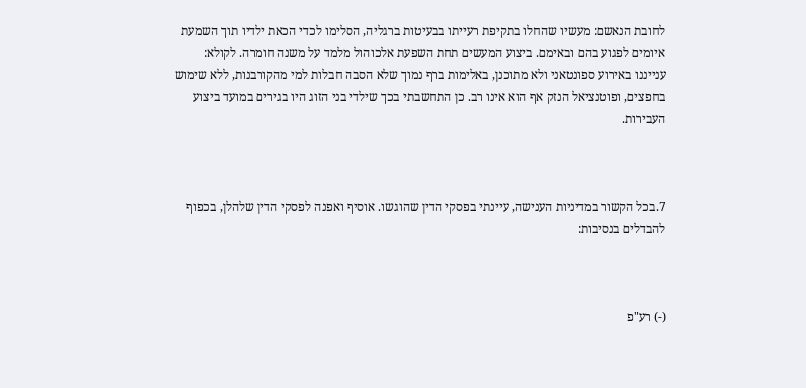לחובת הנאשם: מעשיו שהחלו בתקיפת רעייתו בבעיטות ברגליה, הסלימו לכדי הכאת ילדיו תוך השמעת איומים לפגוע בהם ובאימם. ביצוע המעשים תחת השפעת אלכוהול מלמד על משנה חומרה. לקולא: ענייננו באירוע ספונטאני ולא מתוכנן, באלימות ברף נמוך שלא הסבה חבלות למי מהקורבנות, ללא שימוש בחפצים, ופוטנציאל הנזק אף הוא אינו רב. כן התחשבתי בכך שילדי בני הזוג היו בגירים במועד ביצוע העבירות.



7.בכל הקשור במדיניות הענישה, עיינתי בפסקי הדין שהוגשו. אוסיף ואפנה לפסקי הדין שלהלן, בכפוף להבדלים בנסיבות:



(-) רע"פ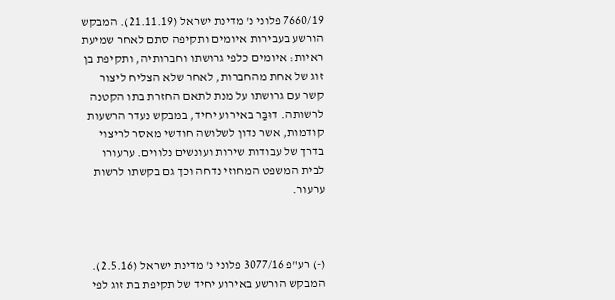7660/19 פלוני נ' מדינת ישראל (21.11.19). המבקש הורשע בעבירות איומים ותקיפה סתם לאחר שמיעת ראיות: איומים כלפי גרושתו וחברותיה, ותקיפת בן זוג של אחת מהחברות, לאחר שלא הצליח ליצור קשר עם גרושתו על מנת לתאם החזרת בתו הקטנה לרשותה. דוּבַּר באירוע יחיד, במבקש נעדר הרשעות קודמות, אשר נדון לשלושה חודשי מאסר לריצוי בדרך של עבודות שירות ועונשים נלווים. ערעורו לבית המשפט המחוזי נדחה וכך גם בקשתו לרשות ערעור.



(-) רע"פ 3077/16 פלוני נ' מדינת ישראל (2.5.16). המבקש הורשע באירוע יחיד של תקיפת בת זוג לפי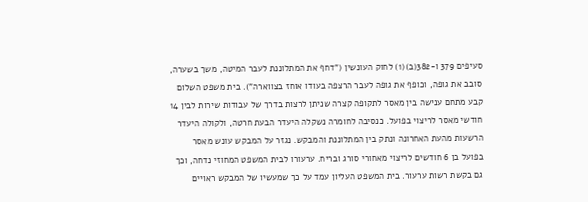סעיפים 379 ו-382(ב)(1) לחוק העונשין ("דחף את המתלוננת לעבר המיטה, משך בשערה, סובב את גופה, וכופף את גופה לעבר הרצפה בעודו אוחז בצווארה"). בית משפט השלום קבע מתחם ענישה בין מאסר לתקופה קצרה שניתן לרצות בדרך של עבודות שירות לבין 14 חודשי מאסר לריצוי בפועל. כנסיבה לחומרה נשקלה היעדר הבעת חרטה, ולקולה היעדר הרשעות מהעת האחרונה ונתק בין המתלוננת והמבקש. נגזר על המבקש עונש מאסר בפועל בן 6 חודשים לריצוי מאחורי סורג ובריח. ערעורו לבית המשפט המחוזי נדחה, וכך גם בקשת רשות ערעור. בית המשפט העליון עמד על כך שמעשיו של המבקש ראויים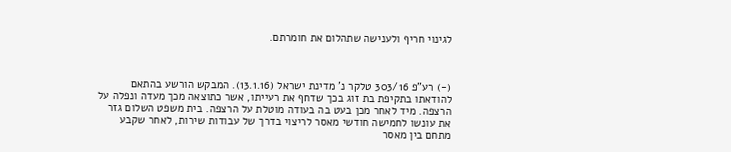לגינוי חריף ולענישה שתהלום את חומרתם.



(-) רע"פ 303/16 טלקר נ' מדינת ישראל (13.1.16). המבקש הורשע בהתאם להודאתו בתקיפת בת זוג בכך שדחף את רעייתו, אשר כתוצאה מכך מעדה ונפלה על הרצפה. מיד לאחר מכן בעט בה בעודה מוטלת על הרצפה. בית משפט השלום גזר את עונשו לחמישה חודשי מאסר לריצוי בדרך של עבודות שירות, לאחר שקבע מתחם בין מאסר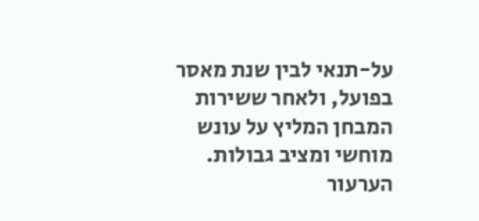על-תנאי לבין שנת מאסר בפועל, ולאחר ששירות המבחן המליץ על עונש מוחשי ומציב גבולות. הערעור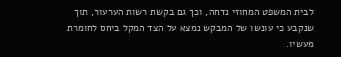לבית המשפט המחוזי נדחה, וכך גם בקשת רשות הערעור, תוך שנקבע כי עונשו של המבקש נמצא על הצד המקל ביחס לחומרת מעשיו.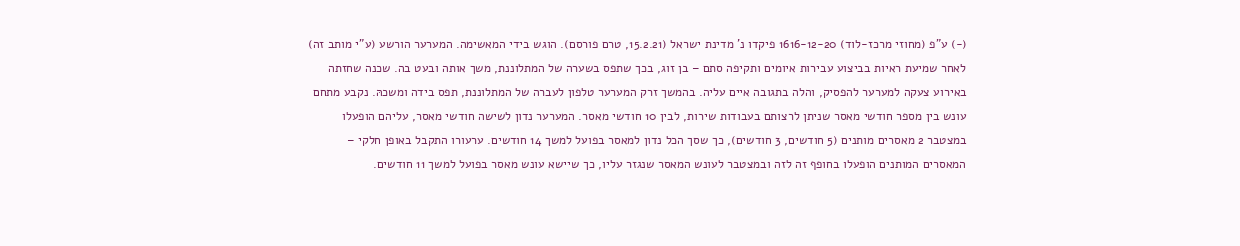(-) ע"פ (מחוזי מרכז-לוד) 1616-12-20 פיקדו נ' מדינת ישראל (15.2.21, טרם פורסם). הוגש בידי המאשימה. המערער הורשע (ע"י מותב זה) לאחר שמיעת ראיות בביצוע עבירות איומים ותקיפה סתם – בן זוג, בכך שתפס בשערה של המתלוננת, משך אותה ובעט בה. שכנה שחזתה באירוע צעקה למערער להפסיק, והלה בתגובה איים עליה. בהמשך זרק המערער טלפון לעברה של המתלוננת, תפס בידה ומשכהּ. נקבע מתחם עונש בין מספר חודשי מאסר שניתן לרצותם בעבודות שירות, לבין 10 חודשי מאסר. המערער נדון לשישה חודשי מאסר, עליהם הופעלו במצטבר 2 מאסרים מותנים (5 חודשים, 3 חודשים), כך שסך הכל נדון למאסר בפועל למשך 14 חודשים. ערעורו התקבל באופן חלקי – המאסרים המותנים הופעלו בחופף זה לזה ובמצטבר לעונש המאסר שנגזר עליו, כך שיישא עונש מאסר בפועל למשך 11 חודשים.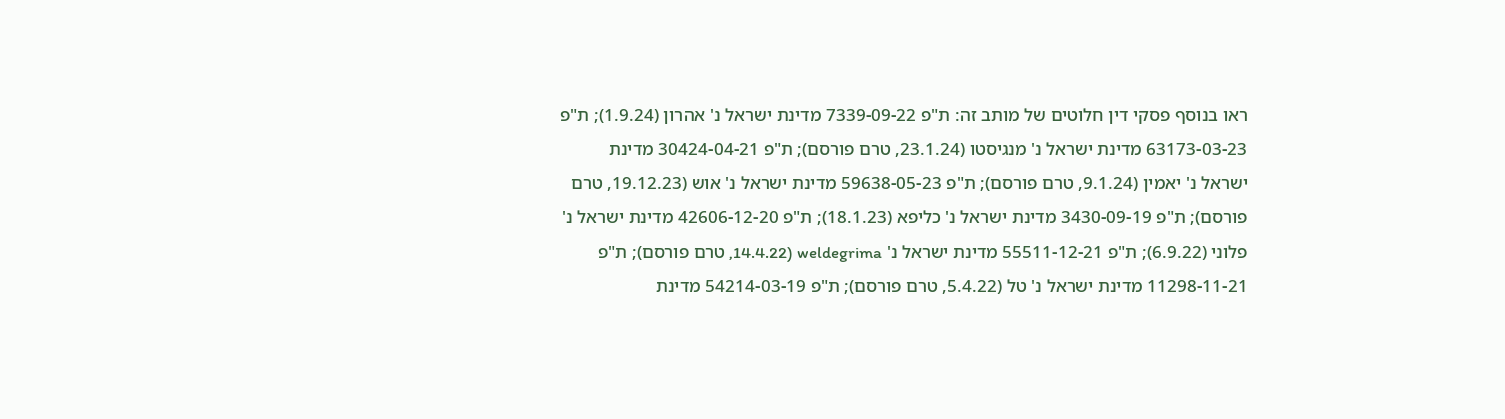ראו בנוסף פסקי דין חלוטים של מותב זה: ת"פ 7339-09-22 מדינת ישראל נ' אהרון (1.9.24); ת"פ 63173-03-23 מדינת ישראל נ' מנגיסטו (23.1.24, טרם פורסם); ת"פ 30424-04-21 מדינת ישראל נ' יאמין (9.1.24, טרם פורסם); ת"פ 59638-05-23 מדינת ישראל נ' אוש (19.12.23, טרם פורסם); ת"פ 3430-09-19 מדינת ישראל נ' כליפא (18.1.23); ת"פ 42606-12-20 מדינת ישראל נ' פלוני (6.9.22); ת"פ 55511-12-21 מדינת ישראל נ' weldegrima (14.4.22, טרם פורסם); ת"פ 11298-11-21 מדינת ישראל נ' טל (5.4.22, טרם פורסם); ת"פ 54214-03-19 מדינת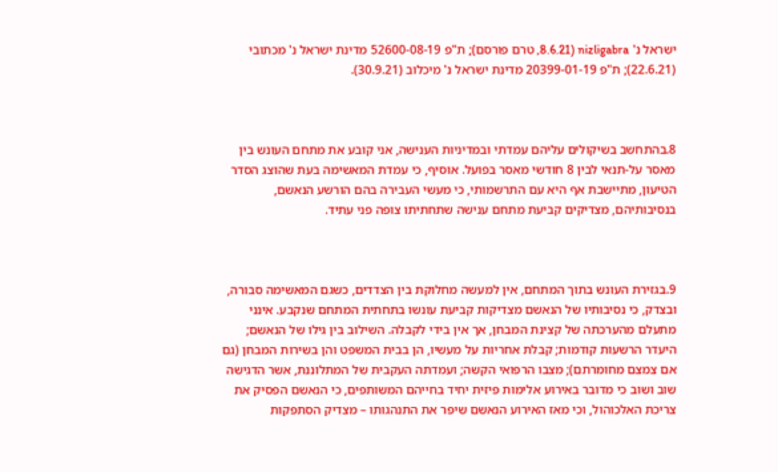ישראל נ' nizligabra (8.6.21, טרם פורסם); ת"פ 52600-08-19 מדינת ישראל נ' מכתובי (22.6.21); ת"פ 20399-01-19 מדינת ישראל נ' מיכלוב (30.9.21).



8.בהתחשב בשיקולים עליהם עמדתי ובמדיניות הענישה, אני קובע את מתחם העונש בין מאסר על-תנאי לבין 8 חודשי מאסר בפועל. אוסיף, כי עמדת המאשימה בעת שהוצג הסדר הטיעון, מתיישבת אף היא עם התרשמותי, כי מעשי העבירה בהם הורשע הנאשם, בנסיבותיהם, מצדיקים קביעת מתחם ענישה שתחתיתו צופה פני עתיד.



9.בגזירת העונש בתוך המתחם, אין למעשה מחלוקת בין הצדדים, כשגם המאשימה סבורה, ובצדק, כי נסיבותיו של הנאשם מצדיקות קביעת עונשו בתחתית המתחם שנקבע. אינני מתעלם מהערכתה של קצינת המבחן, אך אין בידי לקבלה. השילוב בין גילו של הנאשם; היעדר הרשעות קודמות; קבלת אחריות על מעשיו, הן בבית המשפט והן בשירות המבחן (גם אם צמצם מחומרתם); מצבו הרפואי הקשה; ועמדתה העקבית של המתלוננת, אשר הדגישה שוב ושוב כי מדובר באירוע אלימות פיזית יחיד בחייהם המשותפים, כי הנאשם הפסיק את צריכת האלכוהול, וכי מאז האירוע הנאשם שיפר את התנהגותו – מצדיק הסתפקות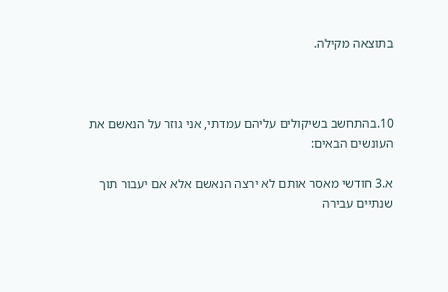בתוצאה מקילה.



10.בהתחשב בשיקולים עליהם עמדתי, אני גוזר על הנאשם את העונשים הבאים:

א.3 חודשי מאסר אותם לא ירצה הנאשם אלא אם יעבור תוך שנתיים עבירה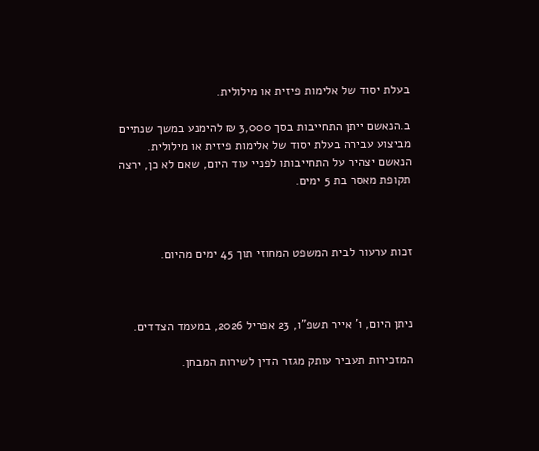בעלת יסוד של אלימות פיזית או מילולית.

ב.הנאשם ייתן התחייבות בסך 3,000 ₪ להימנע במשך שנתיים מביצוע עבירה בעלת יסוד של אלימות פיזית או מילולית. הנאשם יצהיר על התחייבותו לפניי עוד היום, שאם לא כן, ירצה תקופת מאסר בת 5 ימים.



זכות ערעור לבית המשפט המחוזי תוך 45 ימים מהיום.



ניתן היום, ו' אייר תשפ"ו, 23 אפריל 2026, במעמד הצדדים.

המזכירות תעביר עותק מגזר הדין לשירות המבחן.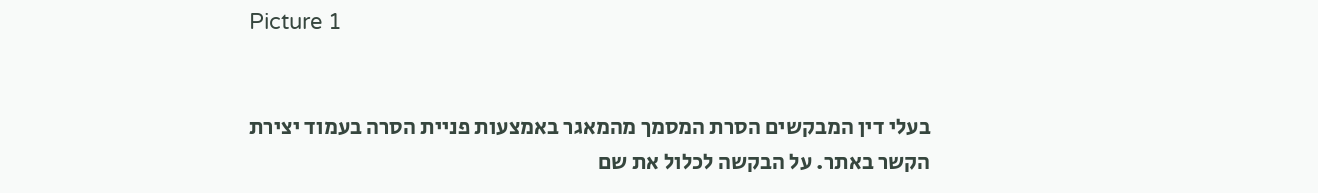Picture 1


בעלי דין המבקשים הסרת המסמך מהמאגר באמצעות פניית הסרה בעמוד יצירת הקשר באתר. על הבקשה לכלול את שם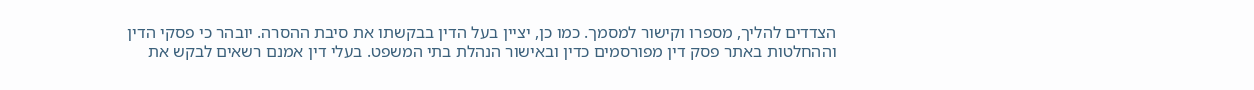הצדדים להליך, מספרו וקישור למסמך. כמו כן, יציין בעל הדין בבקשתו את סיבת ההסרה. יובהר כי פסקי הדין וההחלטות באתר פסק דין מפורסמים כדין ובאישור הנהלת בתי המשפט. בעלי דין אמנם רשאים לבקש את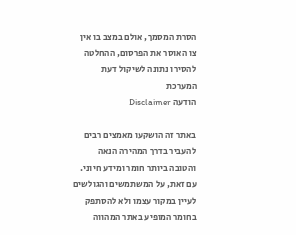הסרת המסמך, אולם במצב בו אין צו האוסר את הפרסום, ההחלטה להסירו נתונה לשיקול דעת המערכת
הודעה Disclaimer

באתר זה הושקעו מאמצים רבים להעביר בדרך המהירה הנאה והטובה ביותר חומר ומידע חיוני. עם זאת, על המשתמשים והגולשים לעיין במקור עצמו ולא להסתפק בחומר המופיע באתר המהווה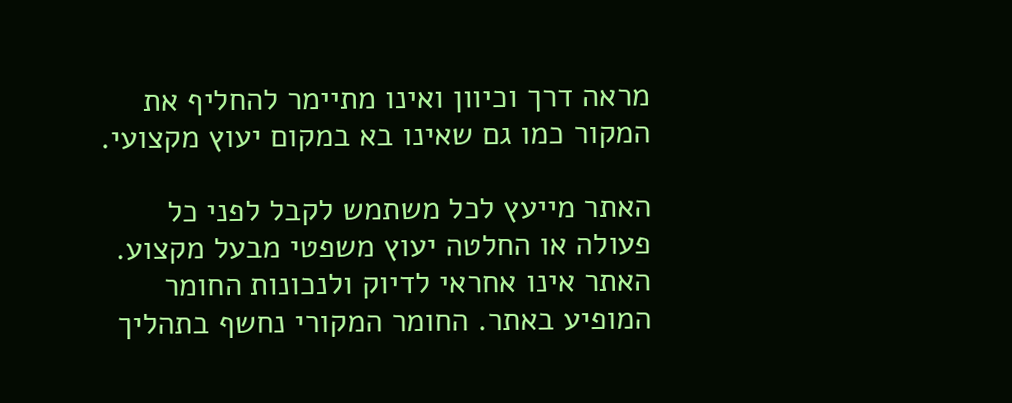מראה דרך וכיוון ואינו מתיימר להחליף את המקור כמו גם שאינו בא במקום יעוץ מקצועי.

האתר מייעץ לכל משתמש לקבל לפני כל פעולה או החלטה יעוץ משפטי מבעל מקצוע. האתר אינו אחראי לדיוק ולנכונות החומר המופיע באתר. החומר המקורי נחשף בתהליך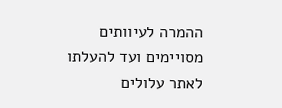ההמרה לעיוותים מסויימים ועד להעלתו לאתר עלולים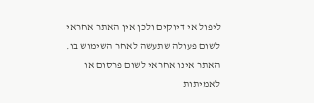ליפול אי דיוקים ולכן אין האתר אחראי לשום פעולה שתעשה לאחר השימוש בו. האתר אינו אחראי לשום פרסום או לאמיתות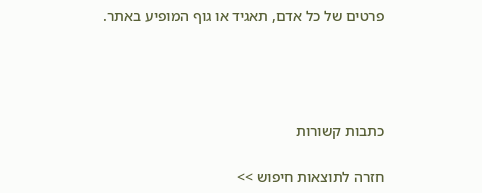פרטים של כל אדם, תאגיד או גוף המופיע באתר.




כתבות קשורות

חזרה לתוצאות חיפוש >>